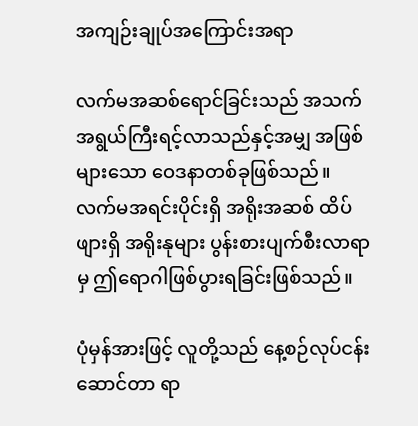အကျဉ်းချုပ်အကြောင်းအရာ

လက်မအဆစ်ရောင်ခြင်းသည် အသက်အရွယ်ကြီးရင့်လာသည်နှင့်အမျှ အဖြစ်များသော ဝေဒနာတစ်ခုဖြစ်သည်။ လက်မအရင်းပိုင်းရှိ အရိုးအဆစ် ထိပ်ဖျားရှိ အရိုးနုများ ပွန်းစားပျက်စီးလာရာမှ ဤရောဂါဖြစ်ပွားရခြင်းဖြစ်သည်။

ပုံမှန်အားဖြင့် လူတို့သည် နေ့စဉ်လုပ်ငန်းဆောင်တာ ရာ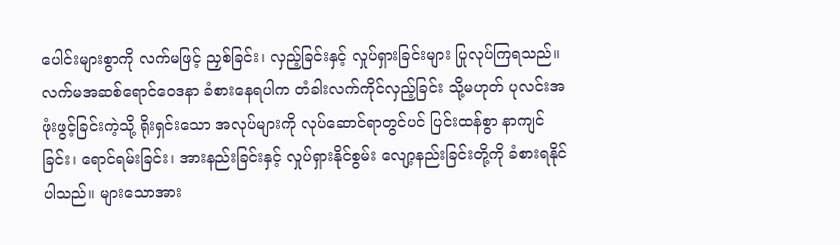ပေါင်းများစွာကို လက်မဖြင့် ညှစ်ခြင်း၊ လှည့်ခြင်းနှင့် လှုပ်ရှားခြင်းများ ပြုလုပ်ကြရသည်။ လက်မအဆစ်ရောင်ဝေဒနာ ခံစားနေရပါက တံခါးလက်ကိုင်လှည့်ခြင်း သို့မဟုတ် ပုလင်းအဖုံးဖွင့်ခြင်းကဲ့သို့ ရိုးရှင်းသော အလုပ်များကို လုပ်ဆောင်ရာတွင်ပင် ပြင်းထန်စွာ နာကျင်ခြင်း၊ ရောင်ရမ်းခြင်း၊ အားနည်းခြင်းနှင့် လှုပ်ရှားနိုင်စွမ်း လျော့နည်းခြင်းတို့ကို ခံစားရနိုင်ပါသည်။ များသောအား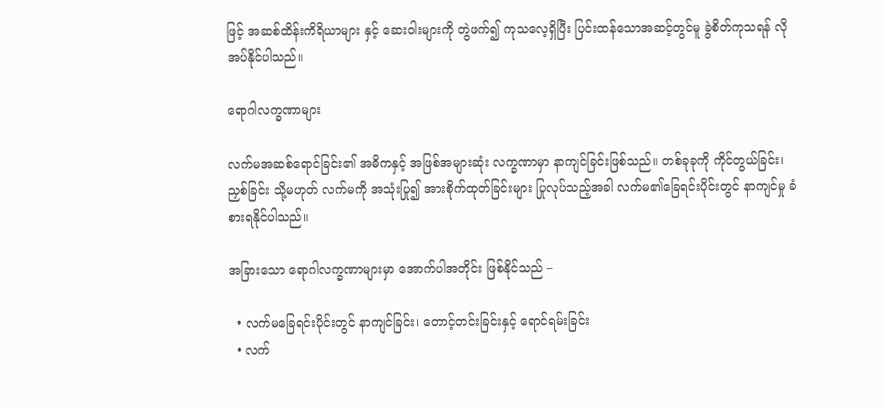ဖြင့် အဆစ်ထိန်းကိရိယာများ နှင့် ဆေးဝါးများကို တွဲဖက်၍ ကုသလေ့ရှိပြီး ပြင်းထန်သောအဆင့်တွင်မူ ခွဲစိတ်ကုသရန် လိုအပ်နိုင်ပါသည်။

ရောဂါလက္ခဏာများ

လက်မအဆစ်ရောင်ခြင်း၏ အဓိကနှင့် အဖြစ်အများဆုံး လက္ခဏာမှာ နာကျင်ခြင်းဖြစ်သည်။ တစ်ခုခုကို ကိုင်တွယ်ခြင်း၊ ညှစ်ခြင်း သို့မဟုတ် လက်မကို အသုံးပြု၍ အားစိုက်ထုတ်ခြင်းများ ပြုလုပ်သည့်အခါ လက်မ၏ခြေရင်းပိုင်းတွင် နာကျင်မှု ခံစားရနိုင်ပါသည်။

အခြားသော ရောဂါလက္ခဏာများမှာ အောက်ပါအတိုင်း ဖြစ်နိုင်သည် –

  • လက်မခြေရင်းပိုင်းတွင် နာကျင်ခြင်း၊ တောင့်တင်းခြင်းနှင့် ရောင်ရမ်းခြင်း
  • လက်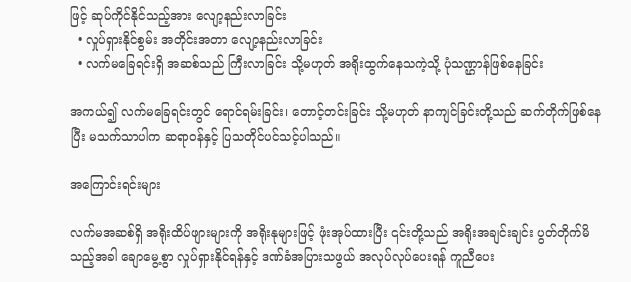ဖြင့် ဆုပ်ကိုင်နိုင်သည့်အား လျော့နည်းလာခြင်း
  • လှုပ်ရှားနိုင်စွမ်း အတိုင်းအတာ လျော့နည်းလာခြင်း
  • လက်မခြေရင်းရှိ အဆစ်သည် ကြီးလာခြင်း သို့မဟုတ် အရိုးထွက်နေသကဲ့သို့ ပုံသဏ္ဌာန်ဖြစ်နေခြင်း

အကယ်၍ လက်မခြေရင်းတွင် ရောင်ရမ်းခြင်း၊ တောင့်တင်းခြင်း သို့မဟုတ် နာကျင်ခြင်းတို့သည် ဆက်တိုက်ဖြစ်နေပြီး မသက်သာပါက ဆရာဝန်နှင့် ပြသတိုင်ပင်သင့်ပါသည်။

အကြောင်းရင်းများ

လက်မအဆစ်ရှိ အရိုးထိပ်ဖျားများကို အရိုးနုများဖြင့် ဖုံးအုပ်ထားပြီး ၎င်းတို့သည် အရိုးအချင်းချင်း ပွတ်တိုက်မိသည့်အခါ ချောမွေ့စွာ လှုပ်ရှားနိုင်ရန်နှင့် ဒဏ်ခံအပြားသဖွယ် အလုပ်လုပ်ပေးရန် ကူညီပေး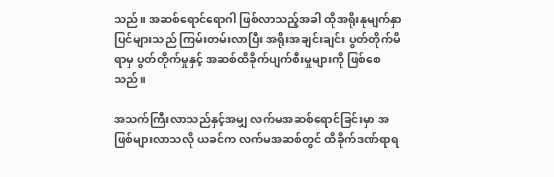သည်။ အဆစ်ရောင်ရောဂါ ဖြစ်လာသည့်အခါ ထိုအရိုးနုမျက်နှာပြင်များသည် ကြမ်းတမ်းလာပြီး အရိုးအချင်းချင်း ပွတ်တိုက်မိရာမှ ပွတ်တိုက်မှုနှင့် အဆစ်ထိခိုက်ပျက်စီးမှုများကို ဖြစ်စေသည်။

အသက်ကြီးလာသည်နှင့်အမျှ လက်မအဆစ်ရောင်ခြင်းမှာ အဖြစ်များလာသလို ယခင်က လက်မအဆစ်တွင် ထိခိုက်ဒဏ်ရာရ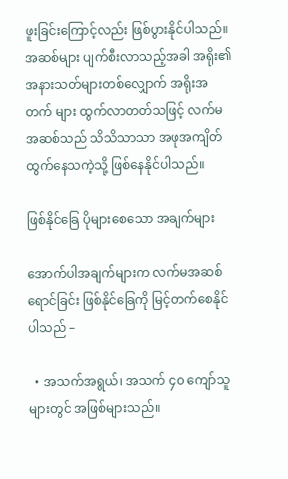ဖူးခြင်းကြောင့်လည်း ဖြစ်ပွားနိုင်ပါသည်။ အဆစ်များ ပျက်စီးလာသည့်အခါ အရိုး၏အနားသတ်များတစ်လျှောက် အရိုးအတက် များ ထွက်လာတတ်သဖြင့် လက်မအဆစ်သည် သိသိသာသာ အဖုအကျိတ်ထွက်နေသကဲ့သို့ ဖြစ်နေနိုင်ပါသည်။

ဖြစ်နိုင်ခြေ ပိုများစေသော အချက်များ

အောက်ပါအချက်များက လက်မအဆစ်ရောင်ခြင်း ဖြစ်နိုင်ခြေကို မြင့်တက်စေနိုင်ပါသည် –

  • အသက်အရွယ်၊ အသက် ၄၀ ကျော်သူများတွင် အဖြစ်များသည်။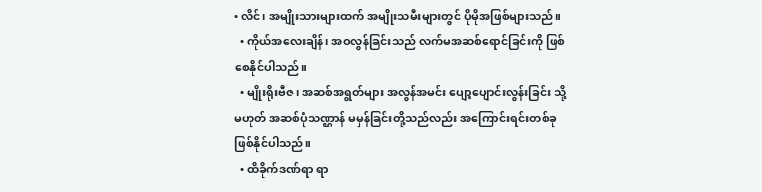• လိင်၊ အမျိုးသားများထက် အမျိုးသမီးများတွင် ပိုမိုအဖြစ်များသည်။
  • ကိုယ်အလေးချိန်၊ အဝလွန်ခြင်းသည် လက်မအဆစ်ရောင်ခြင်းကို ဖြစ်စေနိုင်ပါသည်။
  • မျိုးရိုးဗီဇ၊ အဆစ်အရွတ်များ အလွန်အမင်း ပျော့ပျောင်းလွန်းခြင်း သို့မဟုတ် အဆစ်ပုံသဏ္ဌာန် မမှန်ခြင်းတို့သည်လည်း အကြောင်းရင်းတစ်ခု ဖြစ်နိုင်ပါသည်။
  • ထိခိုက်ဒဏ်ရာ ရာ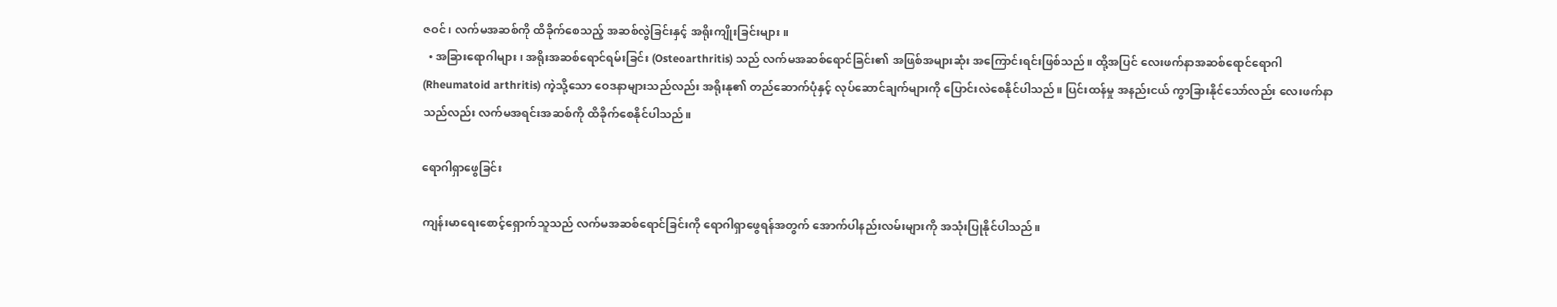ဇဝင်၊ လက်မအဆစ်ကို ထိခိုက်စေသည့် အဆစ်လွဲခြင်းနှင့် အရိုးကျိုးခြင်းများ။
  • အခြားရောဂါများ၊ အရိုးအဆစ်ရောင်ရမ်းခြင်း (Osteoarthritis) သည် လက်မအဆစ်ရောင်ခြင်း၏ အဖြစ်အများဆုံး အကြောင်းရင်းဖြစ်သည်။ ထို့အပြင် လေးဖက်နာအဆစ်ရောင်ရောဂါ (Rheumatoid arthritis) ကဲ့သို့သော ဝေဒနာများသည်လည်း အရိုးနု၏ တည်ဆောက်ပုံနှင့် လုပ်ဆောင်ချက်များကို ပြောင်းလဲစေနိုင်ပါသည်။ ပြင်းထန်မှု အနည်းငယ် ကွာခြားနိုင်သော်လည်း လေးဖက်နာသည်လည်း လက်မအရင်းအဆစ်ကို ထိခိုက်စေနိုင်ပါသည်။

ရောဂါရှာဖွေခြင်း

ကျန်းမာရေးစောင့်ရှောက်သူသည် လက်မအဆစ်ရောင်ခြင်းကို ရောဂါရှာဖွေရန်အတွက် အောက်ပါနည်းလမ်းများကို အသုံးပြုနိုင်ပါသည်။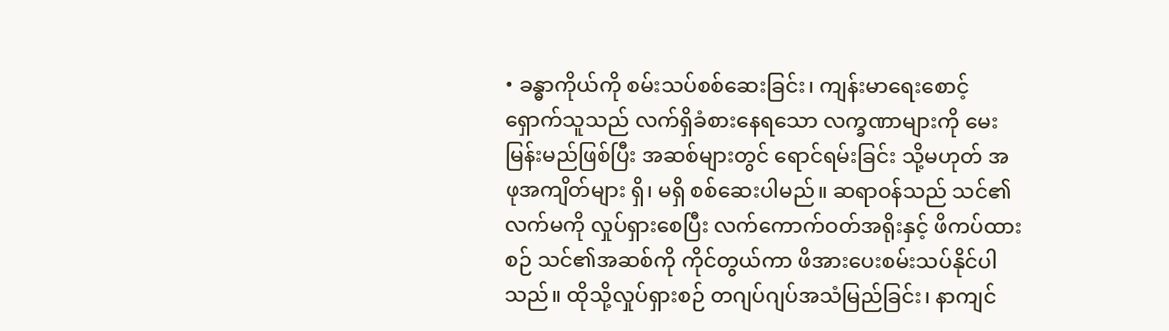• ခန္ဓာကိုယ်ကို စမ်းသပ်စစ်ဆေးခြင်း၊ ကျန်းမာရေးစောင့်ရှောက်သူသည် လက်ရှိခံစားနေရသော လက္ခဏာများကို မေးမြန်းမည်ဖြစ်ပြီး အဆစ်များတွင် ရောင်ရမ်းခြင်း သို့မဟုတ် အဖုအကျိတ်များ ရှိ၊ မရှိ စစ်ဆေးပါမည်။ ဆရာဝန်သည် သင်၏လက်မကို လှုပ်ရှားစေပြီး လက်ကောက်ဝတ်အရိုးနှင့် ဖိကပ်ထားစဉ် သင်၏အဆစ်ကို ကိုင်တွယ်ကာ ဖိအားပေးစမ်းသပ်နိုင်ပါသည်။ ထိုသို့လှုပ်ရှားစဉ် တဂျပ်ဂျပ်အသံမြည်ခြင်း၊ နာကျင်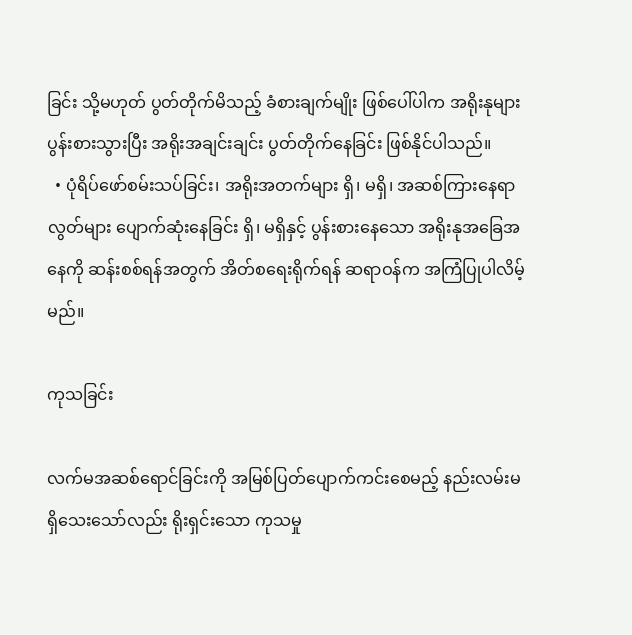ခြင်း သို့မဟုတ် ပွတ်တိုက်မိသည့် ခံစားချက်မျိုး ဖြစ်ပေါ်ပါက အရိုးနုများ ပွန်းစားသွားပြီး အရိုးအချင်းချင်း ပွတ်တိုက်နေခြင်း ဖြစ်နိုင်ပါသည်။
  • ပုံရိပ်ဖော်စမ်းသပ်ခြင်း၊ အရိုးအတက်များ ရှိ၊ မရှိ၊ အဆစ်ကြားနေရာလွတ်များ ပျောက်ဆုံးနေခြင်း ရှိ၊ မရှိနှင့် ပွန်းစားနေသော အရိုးနုအခြေအနေကို ဆန်းစစ်ရန်အတွက် အိတ်စရေးရိုက်ရန် ဆရာဝန်က အကြံပြုပါလိမ့်မည်။

ကုသခြင်း

လက်မအဆစ်ရောင်ခြင်းကို အမြစ်ပြတ်ပျောက်ကင်းစေမည့် နည်းလမ်းမရှိသေးသော်လည်း ရိုးရှင်းသော ကုသမှု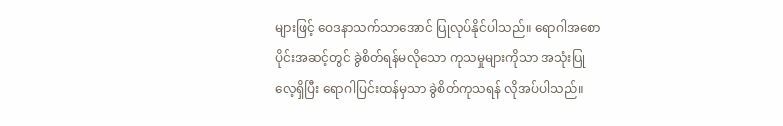များဖြင့် ဝေဒနာသက်သာအောင် ပြုလုပ်နိုင်ပါသည်။ ရောဂါအစောပိုင်းအဆင့်တွင် ခွဲစိတ်ရန်မလိုသော ကုသမှုများကိုသာ အသုံးပြုလေ့ရှိပြီး ရောဂါပြင်းထန်မှသာ ခွဲစိတ်ကုသရန် လိုအပ်ပါသည်။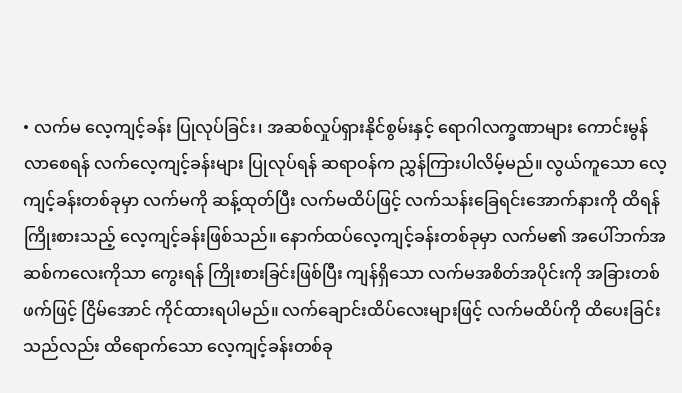• လက်မ လေ့ကျင့်ခန်း ပြုလုပ်ခြင်း၊ အဆစ်လှုပ်ရှားနိုင်စွမ်းနှင့် ရောဂါလက္ခဏာများ ကောင်းမွန်လာစေရန် လက်လေ့ကျင့်ခန်းများ ပြုလုပ်ရန် ဆရာဝန်က ညွှန်ကြားပါလိမ့်မည်။ လွယ်ကူသော လေ့ကျင့်ခန်းတစ်ခုမှာ လက်မကို ဆန့်ထုတ်ပြီး လက်မထိပ်ဖြင့် လက်သန်းခြေရင်းအောက်နားကို ထိရန် ကြိုးစားသည့် လေ့ကျင့်ခန်းဖြစ်သည်။ နောက်ထပ်လေ့ကျင့်ခန်းတစ်ခုမှာ လက်မ၏ အပေါ်ဘက်အဆစ်ကလေးကိုသာ ကွေးရန် ကြိုးစားခြင်းဖြစ်ပြီး ကျန်ရှိသော လက်မအစိတ်အပိုင်းကို အခြားတစ်ဖက်ဖြင့် ငြိမ်အောင် ကိုင်ထားရပါမည်။ လက်ချောင်းထိပ်လေးများဖြင့် လက်မထိပ်ကို ထိပေးခြင်းသည်လည်း ထိရောက်သော လေ့ကျင့်ခန်းတစ်ခု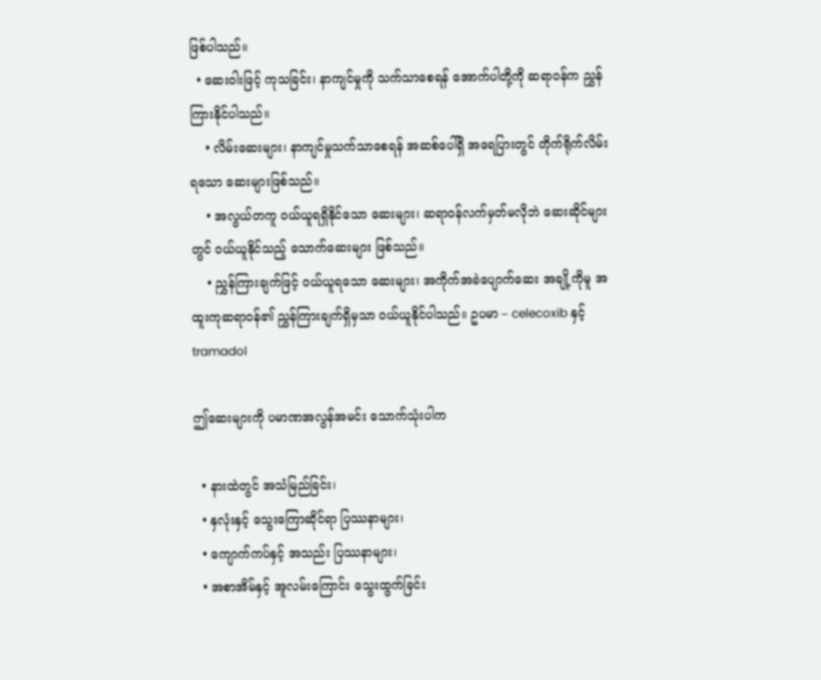ဖြစ်ပါသည်။
  • ဆေးဝါးဖြင့် ကုသခြင်း၊ နာကျင်မှုကို သက်သာစေရန် အောက်ပါတို့ကို ဆရာဝန်က ညွှန်ကြားနိုင်ပါသည်။
    • လိမ်းဆေးများ၊ နာကျင်မှုသက်သာစေရန် အဆစ်ပေါ်ရှိ အရေပြားတွင် တိုက်ရိုက်လိမ်းရသော ဆေးများဖြစ်သည်။
    • အလွယ်တကူ ဝယ်ယူရရှိနိုင်သော ဆေးများ၊ ဆရာဝန်လက်မှတ်မလိုဘဲ ဆေးဆိုင်များတွင် ဝယ်ယူနိုင်သည့် သောက်ဆေးများ ဖြစ်သည်။
    • ညွှန်ကြားချက်ဖြင့် ဝယ်ယူရသော ဆေးများ၊ အကိုက်အခဲပျောက်ဆေး အချို့ကိုမူ အထူးကုဆရာဝန်၏ ညွှန်ကြားချက်ရှိမှသာ ဝယ်ယူနိုင်ပါသည်။ ဥပမာ – celecoxib နှင့် tramadol

ဤဆေးများကို ပမာဏအလွန်အမင်း သောက်သုံးပါက

  • နားထဲတွင် အသံမြည်ခြင်း၊
  • နှလုံးနှင့် သွေးကြောဆိုင်ရာ ပြဿနာများ၊
  • ကျောက်ကပ်နှင့် အသည်း ပြဿနာများ၊
  • အစာအိမ်နှင့် အူလမ်းကြောင်း သွေးထွက်ခြင်း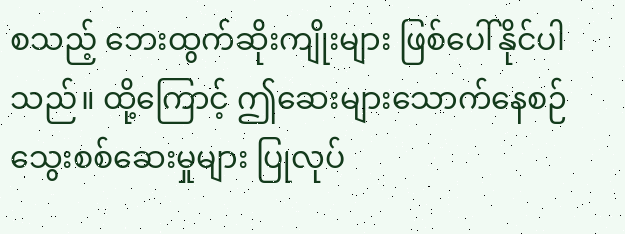စသည့် ဘေးထွက်ဆိုးကျိုးများ ဖြစ်ပေါ်နိုင်ပါသည်။ ထို့ကြောင့် ဤဆေးများသောက်နေစဉ် သွေးစစ်ဆေးမှုများ ပြုလုပ်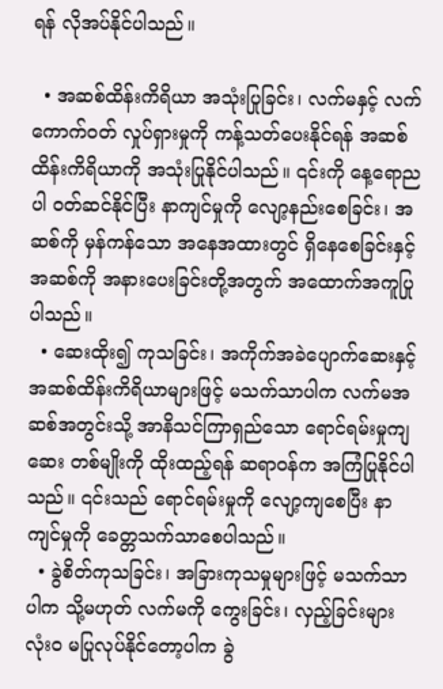ရန် လိုအပ်နိုင်ပါသည်။

  • အဆစ်ထိန်းကိရိယာ အသုံးပြုခြင်း၊ လက်မနှင့် လက်ကောက်ဝတ် လှုပ်ရှားမှုကို ကန့်သတ်ပေးနိုင်ရန် အဆစ်ထိန်းကိရိယာကို အသုံးပြုနိုင်ပါသည်။ ၎င်းကို နေ့ရောညပါ ဝတ်ဆင်နိုင်ပြီး နာကျင်မှုကို လျော့နည်းစေခြင်း၊ အဆစ်ကို မှန်ကန်သော အနေအထားတွင် ရှိနေစေခြင်းနှင့် အဆစ်ကို အနားပေးခြင်းတို့အတွက် အထောက်အကူပြုပါသည်။
  • ဆေးထိုး၍ ကုသခြင်း၊ အကိုက်အခဲပျောက်ဆေးနှင့် အဆစ်ထိန်းကိရိယာများဖြင့် မသက်သာပါက လက်မအဆစ်အတွင်းသို့ အာနိသင်ကြာရှည်သော ရောင်ရမ်းမှုကျဆေး တစ်မျိုးကို ထိုးထည့်ရန် ဆရာဝန်က အကြံပြုနိုင်ပါသည်။ ၎င်းသည် ရောင်ရမ်းမှုကို လျော့ကျစေပြီး နာကျင်မှုကို ခေတ္တသက်သာစေပါသည်။
  • ခွဲစိတ်ကုသခြင်း၊ အခြားကုသမှုများဖြင့် မသက်သာပါက သို့မဟုတ် လက်မကို ကွေးခြင်း၊ လှည့်ခြင်းများ လုံးဝ မပြုလုပ်နိုင်တော့ပါက ခွဲ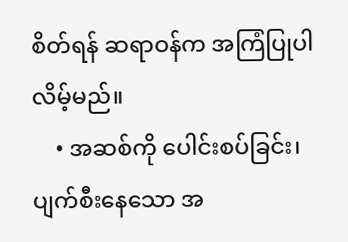စိတ်ရန် ဆရာဝန်က အကြံပြုပါလိမ့်မည်။
    • အဆစ်ကို ပေါင်းစပ်ခြင်း၊ ပျက်စီးနေသော အ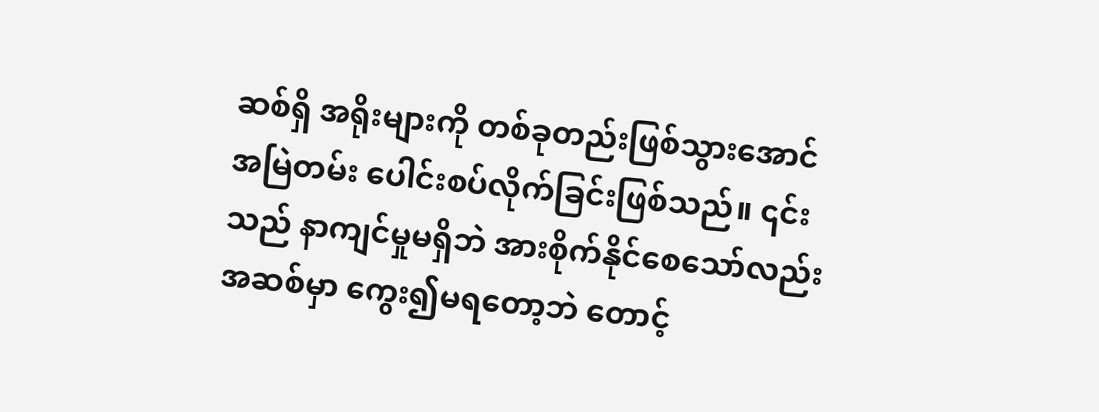ဆစ်ရှိ အရိုးများကို တစ်ခုတည်းဖြစ်သွားအောင် အမြဲတမ်း ပေါင်းစပ်လိုက်ခြင်းဖြစ်သည်။ ၎င်းသည် နာကျင်မှုမရှိဘဲ အားစိုက်နိုင်စေသော်လည်း အဆစ်မှာ ကွေး၍မရတော့ဘဲ တောင့်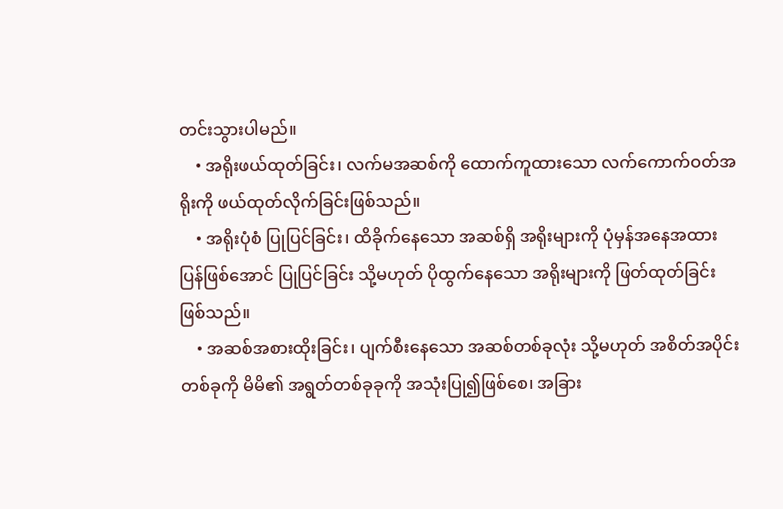တင်းသွားပါမည်။
    • အရိုးဖယ်ထုတ်ခြင်း၊ လက်မအဆစ်ကို ထောက်ကူထားသော လက်ကောက်ဝတ်အရိုးကို ဖယ်ထုတ်လိုက်ခြင်းဖြစ်သည်။
    • အရိုးပုံစံ ပြုပြင်ခြင်း၊ ထိခိုက်နေသော အဆစ်ရှိ အရိုးများကို ပုံမှန်အနေအထား ပြန်ဖြစ်အောင် ပြုပြင်ခြင်း သို့မဟုတ် ပိုထွက်နေသော အရိုးများကို ဖြတ်ထုတ်ခြင်း ဖြစ်သည်။
    • အဆစ်အစားထိုးခြင်း၊ ပျက်စီးနေသော အဆစ်တစ်ခုလုံး သို့မဟုတ် အစိတ်အပိုင်းတစ်ခုကို မိမိ၏ အရွတ်တစ်ခုခုကို အသုံးပြု၍ဖြစ်စေ၊ အခြား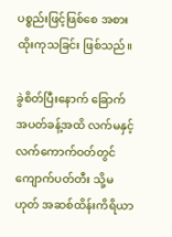ပစ္စည်းဖြင့်ဖြစ်စေ အစားထိုးကုသခြင်း ဖြစ်သည်။

ခွဲစိတ်ပြီးနောက် ခြောက်အပတ်ခန့်အထိ လက်မနှင့် လက်ကောက်ဝတ်တွင် ကျောက်ပတ်တီး သို့မဟုတ် အဆစ်ထိန်းကိရိယာ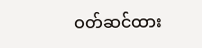ဝတ်ဆင်ထား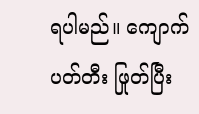ရပါမည်။ ကျောက်ပတ်တီး ဖြုတ်ပြီး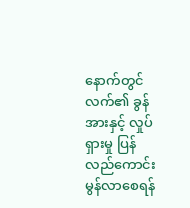နောက်တွင် လက်၏ ခွန်အားနှင့် လှုပ်ရှားမှု ပြန်လည်ကောင်းမွန်လာစေရန်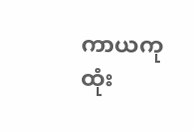ကာယကုထုံး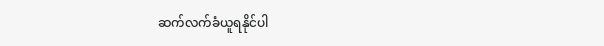ဆက်လက်ခံယူရနိုင်ပါ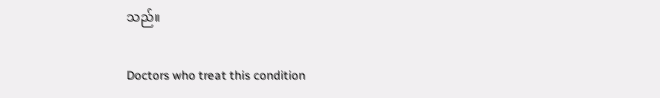သည်။

Doctors who treat this condition